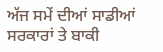ਅੱਜ ਸਮੇਂ ਦੀਆਂ ਸਾਡੀਆਂ ਸਰਕਾਰਾਂ ਤੇ ਬਾਕੀ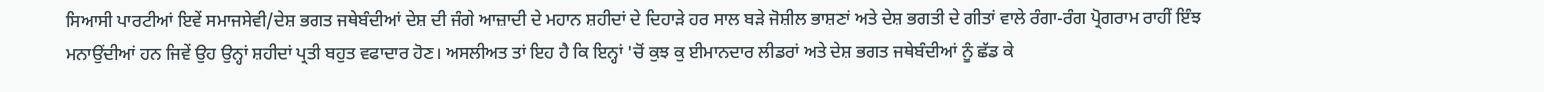ਸਿਆਸੀ ਪਾਰਟੀਆਂ ਇਵੇਂ ਸਮਾਜਸੇਵੀ/ਦੇਸ਼ ਭਗਤ ਜਥੇਬੰਦੀਆਂ ਦੇਸ਼ ਦੀ ਜੰਗੇ ਆਜ਼ਾਦੀ ਦੇ ਮਹਾਨ ਸ਼ਹੀਦਾਂ ਦੇ ਦਿਹਾੜੇ ਹਰ ਸਾਲ ਬੜੇ ਜੋਸ਼ੀਲ ਭਾਸ਼ਣਾਂ ਅਤੇ ਦੇਸ਼ ਭਗਤੀ ਦੇ ਗੀਤਾਂ ਵਾਲੇ ਰੰਗਾ-ਰੰਗ ਪ੍ਰੋਗਰਾਮ ਰਾਹੀਂ ਇੰਝ ਮਨਾਉਂਦੀਆਂ ਹਨ ਜਿਵੇਂ ਉਹ ਉਨ੍ਹਾਂ ਸ਼ਹੀਦਾਂ ਪ੍ਰਤੀ ਬਹੁਤ ਵਫਾਦਾਰ ਹੋਣ। ਅਸਲੀਅਤ ਤਾਂ ਇਹ ਹੈ ਕਿ ਇਨ੍ਹਾਂ 'ਚੋਂ ਕੁਝ ਕੁ ਈਮਾਨਦਾਰ ਲੀਡਰਾਂ ਅਤੇ ਦੇਸ਼ ਭਗਤ ਜਥੇਬੰਦੀਆਂ ਨੂੰ ਛੱਡ ਕੇ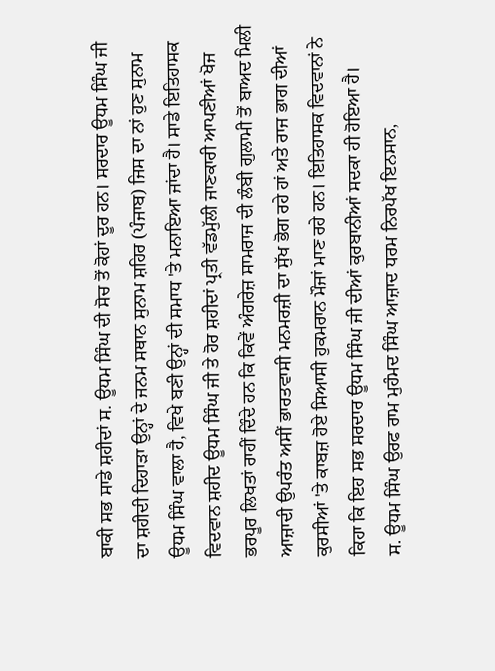ਬਾਕੀ ਸਭ ਸਾਡੇ ਸ਼ਹੀਦਾਂ ਸ. ਊਧਮ ਸਿੰਘ ਦੀ ਸੋਚ ਤੋਂ ਕੋਹਾਂ ਦੂਰ ਹਨ। ਸਰਦਾਰ ਊਧਮ ਸਿੰਘ ਜੀ ਦਾ ਸ਼ਹੀਦੀ ਦਿਹਾੜਾ ਉਨ੍ਹਾਂ ਦੇ ਜਨਮ ਸਥਾਨ ਸੁਨਾਮ ਸ਼ਹਿਰ (ਪੰਜਾਬ) ਜਿਸ ਦਾ ਨਾਂ ਹੁਣ ਸੁਨਾਮ ਊਧਮ ਸਿੰਘ ਵਾਲਾ ਹੈ, ਵਿਖੇ ਬਣੀ ਉਨ੍ਹਾਂ ਦੀ ਸਮਾਧ 'ਤੇ ਮਨਾਇਆ ਜਾਂਦਾ ਹੈ। ਸਾਡੇ ਇਤਿਹਾਸਕ ਵਿਦਵਾਨ ਸ਼ਹੀਦ ਊਧਮ ਸਿੰਘ ਜੀ ਤੇ ਹੋਰ ਸ਼ਹੀਦਾਂ ਪ੍ਰਤੀ ਵੱਡਮੁੱਲੀ ਜਾਣਕਾਰੀ ਆਪਣੀਆਂ ਖੋਜ ਭਰਪੂਰ ਲਿਖਤਾਂ ਰਾਹੀਂ ਦਿੰਦੇ ਹਨ ਕਿ ਕਿਵੇਂ ਅੰਗਰੇਜ਼ ਸਾਮਰਾਜ ਦੀ ਲੰਬੀ ਗੁਲਾਮੀ ਤੋਂ ਬਾਅਦ ਮਿਲੀ ਆਜ਼ਾਦੀ ਉਪਰੰਤ ਅਸੀਂ ਭਾਰਤਵਾਸੀ ਮਨਮਰਜ਼ੀ ਦਾ ਸੁੱਖ ਭੋਗ ਰਹੇ ਹਾਂ ਅਤੇ ਰਾਜ ਭਾਗ ਦੀਆਂ ਕੁਰਸੀਆਂ 'ਤੇ ਕਾਬਜ਼ ਹੋਏ ਸਿਆਸੀ ਹੁਕਮਰਾਨ ਮੌਜਾਂ ਮਾਣ ਰਹੇ ਹਨ। ਇਤਿਹਾਸਕ ਵਿਦਵਾਨਾਂ ਨੇ ਕਿਹਾ ਕਿ ਇਹ ਸਭ ਸਰਦਾਰ ਊਧਮ ਸਿੰਘ ਜੀ ਦੀਆਂ ਕੁਰਬਾਨੀਆਂ ਸਦਕਾ ਹੀ ਹੋਇਆ ਹੈ।
ਸ. ਊਧਮ ਸਿੰਘ ਉਰਫ ਰਾਮ ਮੁਹੰਮਦ ਸਿੰਘ ਆਜ਼ਾਦ ਧਰਮ ਨਿਰਪੱਖ ਇਨਸਾਨ,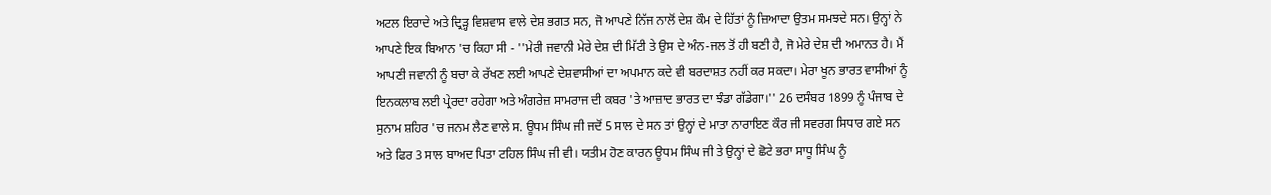ਅਟਲ ਇਰਾਦੇ ਅਤੇ ਦ੍ਰਿੜ੍ਹ ਵਿਸ਼ਵਾਸ ਵਾਲੇ ਦੇਸ਼ ਭਗਤ ਸਨ, ਜੋ ਆਪਣੇ ਨਿੱਜ ਨਾਲੋਂ ਦੇਸ਼ ਕੌਮ ਦੇ ਹਿੱਤਾਂ ਨੂੰ ਜ਼ਿਆਦਾ ਉਤਮ ਸਮਝਦੇ ਸਨ। ਉਨ੍ਹਾਂ ਨੇ ਆਪਣੇ ਇਕ ਬਿਆਨ 'ਚ ਕਿਹਾ ਸੀ - ''ਮੇਰੀ ਜਵਾਨੀ ਮੇਰੇ ਦੇਸ਼ ਦੀ ਮਿੱਟੀ ਤੇ ਉਸ ਦੇ ਅੰਨ-ਜਲ ਤੋਂ ਹੀ ਬਣੀ ਹੈ, ਜੋ ਮੇਰੇ ਦੇਸ਼ ਦੀ ਅਮਾਨਤ ਹੈ। ਮੈਂ ਆਪਣੀ ਜਵਾਨੀ ਨੂੰ ਬਚਾ ਕੇ ਰੱਖਣ ਲਈ ਆਪਣੇ ਦੇਸ਼ਵਾਸੀਆਂ ਦਾ ਅਪਮਾਨ ਕਦੇ ਵੀ ਬਰਦਾਸ਼ਤ ਨਹੀਂ ਕਰ ਸਕਦਾ। ਮੇਰਾ ਖੂਨ ਭਾਰਤ ਵਾਸੀਆਂ ਨੂੰ ਇਨਕਲਾਬ ਲਈ ਪ੍ਰੇਰਦਾ ਰਹੇਗਾ ਅਤੇ ਅੰਗਰੇਜ਼ ਸਾਮਰਾਜ ਦੀ ਕਬਰ 'ਤੇ ਆਜ਼ਾਦ ਭਾਰਤ ਦਾ ਝੰਡਾ ਗੱਡੇਗਾ।'' 26 ਦਸੰਬਰ 1899 ਨੂੰ ਪੰਜਾਬ ਦੇ ਸੁਨਾਮ ਸ਼ਹਿਰ 'ਚ ਜਨਮ ਲੈਣ ਵਾਲੇ ਸ. ਊਧਮ ਸਿੰਘ ਜੀ ਜਦੋਂ 5 ਸਾਲ ਦੇ ਸਨ ਤਾਂ ਉਨ੍ਹਾਂ ਦੇ ਮਾਤਾ ਨਾਰਾਇਣ ਕੌਰ ਜੀ ਸਵਰਗ ਸਿਧਾਰ ਗਏ ਸਨ ਅਤੇ ਫਿਰ 3 ਸਾਲ ਬਾਅਦ ਪਿਤਾ ਟਹਿਲ ਸਿੰਘ ਜੀ ਵੀ। ਯਤੀਮ ਹੋਣ ਕਾਰਨ ਊਧਮ ਸਿੰਘ ਜੀ ਤੇ ਉਨ੍ਹਾਂ ਦੇ ਛੋਟੇ ਭਰਾ ਸਾਧੂ ਸਿੰਘ ਨੂੰ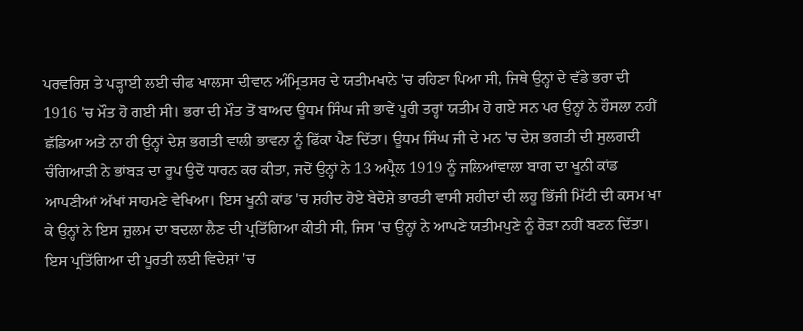ਪਰਵਰਿਸ਼ ਤੇ ਪੜ੍ਹਾਈ ਲਈ ਚੀਫ ਖਾਲਸਾ ਦੀਵਾਨ ਅੰਮ੍ਰਿਤਸਰ ਦੇ ਯਤੀਮਖਾਨੇ 'ਚ ਰਹਿਣਾ ਪਿਆ ਸੀ, ਜਿਥੇ ਉਨ੍ਹਾਂ ਦੇ ਵੱਡੇ ਭਰਾ ਦੀ 1916 'ਚ ਮੌਤ ਹੋ ਗਈ ਸੀ। ਭਰਾ ਦੀ ਮੌਤ ਤੋਂ ਬਾਅਦ ਊਧਮ ਸਿੰਘ ਜੀ ਭਾਵੇਂ ਪੂਰੀ ਤਰ੍ਹਾਂ ਯਤੀਮ ਹੋ ਗਏ ਸਨ ਪਰ ਉਨ੍ਹਾਂ ਨੇ ਹੌਸਲਾ ਨਹੀਂ ਛੱਡਿਆ ਅਤੇ ਨਾ ਹੀ ਉਨ੍ਹਾਂ ਦੇਸ਼ ਭਗਤੀ ਵਾਲੀ ਭਾਵਨਾ ਨੂੰ ਫਿੱਕਾ ਪੈਣ ਦਿੱਤਾ। ਊਧਮ ਸਿੰਘ ਜੀ ਦੇ ਮਨ 'ਚ ਦੇਸ਼ ਭਗਤੀ ਦੀ ਸੁਲਗਦੀ ਚੰਗਿਆੜੀ ਨੇ ਭਾਂਬੜ ਦਾ ਰੂਪ ਉਦੋਂ ਧਾਰਨ ਕਰ ਕੀਤਾ, ਜਦੋਂ ਉਨ੍ਹਾਂ ਨੇ 13 ਅਪ੍ਰੈਲ 1919 ਨੂੰ ਜਲਿਆਂਵਾਲਾ ਬਾਗ ਦਾ ਖੂਨੀ ਕਾਂਡ ਆਪਣੀਆਂ ਅੱਖਾਂ ਸਾਹਮਣੇ ਵੇਖਿਆ। ਇਸ ਖੂਨੀ ਕਾਂਡ 'ਚ ਸ਼ਹੀਦ ਹੋਏ ਬੇਦੋਸ਼ੇ ਭਾਰਤੀ ਵਾਸੀ ਸ਼ਹੀਦਾਂ ਦੀ ਲਹੂ ਭਿੱਜੀ ਮਿੱਟੀ ਦੀ ਕਸਮ ਖਾ ਕੇ ਉਨ੍ਹਾਂ ਨੇ ਇਸ ਜ਼ੁਲਮ ਦਾ ਬਦਲਾ ਲੈਣ ਦੀ ਪ੍ਰਤਿੱਗਿਆ ਕੀਤੀ ਸੀ, ਜਿਸ 'ਚ ਉਨ੍ਹਾਂ ਨੇ ਆਪਣੇ ਯਤੀਮਪੁਣੇ ਨੂੰ ਰੋੜਾ ਨਹੀਂ ਬਣਨ ਦਿੱਤਾ।
ਇਸ ਪ੍ਰਤਿੱਗਿਆ ਦੀ ਪੂਰਤੀ ਲਈ ਵਿਦੇਸ਼ਾਂ 'ਚ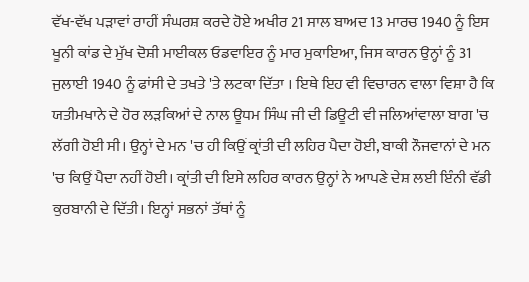ਵੱਖ-ਵੱਖ ਪੜਾਵਾਂ ਰਾਹੀਂ ਸੰਘਰਸ਼ ਕਰਦੇ ਹੋਏ ਅਖੀਰ 21 ਸਾਲ ਬਾਅਦ 13 ਮਾਰਚ 1940 ਨੂੰ ਇਸ ਖੂਨੀ ਕਾਂਡ ਦੇ ਮੁੱਖ ਦੋਸ਼ੀ ਮਾਈਕਲ ਓਡਵਾਇਰ ਨੂੰ ਮਾਰ ਮੁਕਾਇਆ, ਜਿਸ ਕਾਰਨ ਉਨ੍ਹਾਂ ਨੂੰ 31 ਜੁਲਾਈ 1940 ਨੂੰ ਫਾਂਸੀ ਦੇ ਤਖਤੇ 'ਤੇ ਲਟਕਾ ਦਿੱਤਾ । ਇਥੇ ਇਹ ਵੀ ਵਿਚਾਰਨ ਵਾਲਾ ਵਿਸ਼ਾ ਹੈ ਕਿ ਯਤੀਮਖਾਨੇ ਦੇ ਹੋਰ ਲੜਕਿਆਂ ਦੇ ਨਾਲ ਊਧਮ ਸਿੰਘ ਜੀ ਦੀ ਡਿਊਟੀ ਵੀ ਜਲਿਆਂਵਾਲਾ ਬਾਗ 'ਚ ਲੱਗੀ ਹੋਈ ਸੀ। ਉਨ੍ਹਾਂ ਦੇ ਮਨ 'ਚ ਹੀ ਕਿਉਂ ਕ੍ਰਾਂਤੀ ਦੀ ਲਹਿਰ ਪੈਦਾ ਹੋਈ, ਬਾਕੀ ਨੌਜਵਾਨਾਂ ਦੇ ਮਨ 'ਚ ਕਿਉਂ ਪੈਦਾ ਨਹੀਂ ਹੋਈ। ਕ੍ਰਾਂਤੀ ਦੀ ਇਸੇ ਲਹਿਰ ਕਾਰਨ ਉਨ੍ਹਾਂ ਨੇ ਆਪਣੇ ਦੇਸ਼ ਲਈ ਇੰਨੀ ਵੱਡੀ ਕੁਰਬਾਨੀ ਦੇ ਦਿੱਤੀ। ਇਨ੍ਹਾਂ ਸਭਨਾਂ ਤੱਥਾਂ ਨੂੰ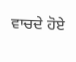ਵਾਚਦੇ ਹੋਏ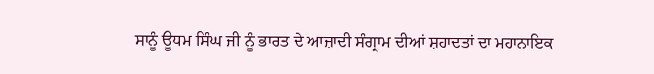ਸਾਨੂੰ ਊਧਮ ਸਿੰਘ ਜੀ ਨੂੰ ਭਾਰਤ ਦੇ ਆਜ਼ਾਦੀ ਸੰਗ੍ਰਾਮ ਦੀਆਂ ਸ਼ਹਾਦਤਾਂ ਦਾ ਮਹਾਨਾਇਕ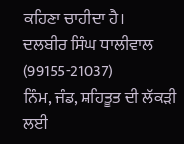ਕਹਿਣਾ ਚਾਹੀਦਾ ਹੈ।
ਦਲਬੀਰ ਸਿੰਘ ਧਾਲੀਵਾਲ
(99155-21037)
ਨਿੰਮ, ਜੰਡ, ਸ਼ਹਿਤੂਤ ਦੀ ਲੱਕੜੀ ਲਈ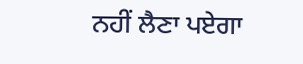ਨਹੀਂ ਲੈਣਾ ਪਏਗਾ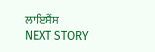ਲਾਇਸੈਂਸ
NEXT STORY